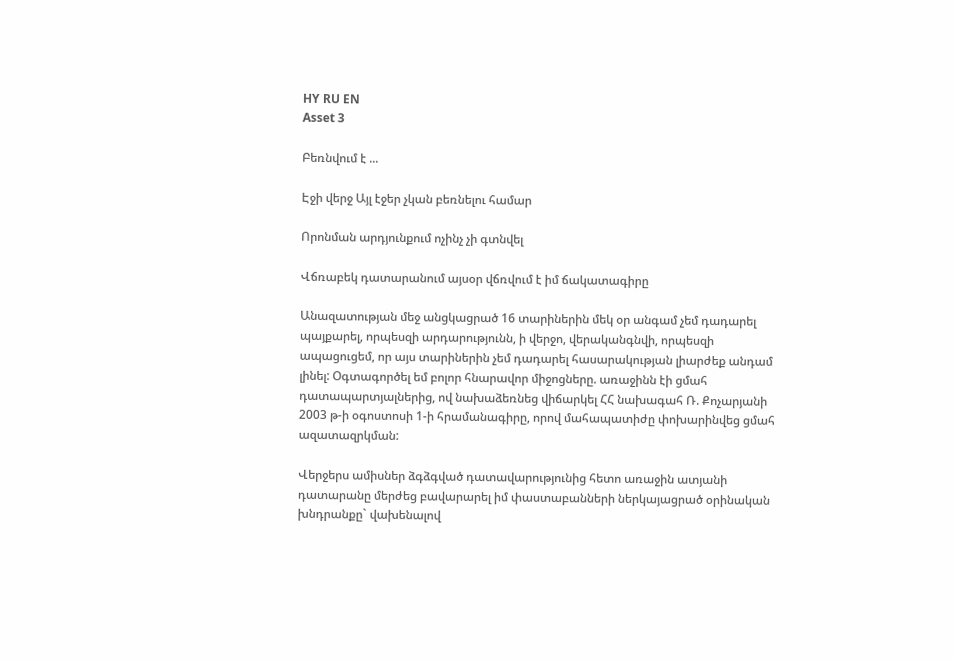HY RU EN
Asset 3

Բեռնվում է ...

Էջի վերջ Այլ էջեր չկան բեռնելու համար

Որոնման արդյունքում ոչինչ չի գտնվել

Վճռաբեկ դատարանում այսօր վճռվում է իմ ճակատագիրը

Անազատության մեջ անցկացրած 16 տարիներին մեկ օր անգամ չեմ դադարել պայքարել, որպեսզի արդարությունն, ի վերջո, վերականգնվի, որպեսզի ապացուցեմ, որ այս տարիներին չեմ դադարել հասարակության լիարժեք անդամ լինել: Օգտագործել եմ բոլոր հնարավոր միջոցները. առաջինն էի ցմահ դատապարտյալներից, ով նախաձեռնեց վիճարկել ՀՀ նախագահ Ռ. Քոչարյանի 2003 թ-ի օգոստոսի 1-ի հրամանագիրը, որով մահապատիժը փոխարինվեց ցմահ ազատազրկման:

Վերջերս ամիսներ ձգձգված դատավարությունից հետո առաջին ատյանի դատարանը մերժեց բավարարել իմ փաստաբանների ներկայացրած օրինական խնդրանքը` վախենալով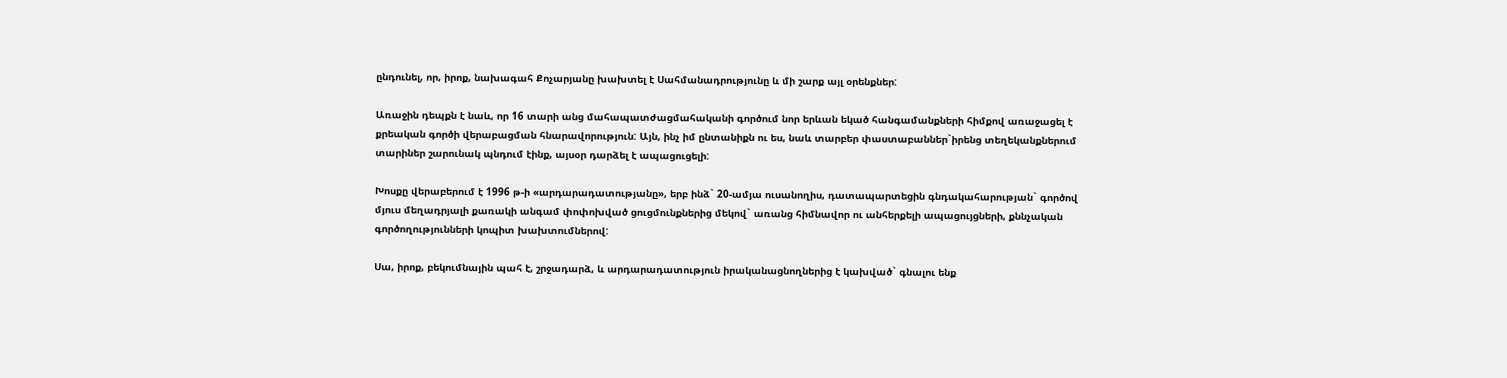ընդունել, որ, իրոք, նախագահ Քոչարյանը խախտել է Սահմանադրությունը և մի շարք այլ օրենքներ:

Առաջին դեպքն է նաև, որ 16 տարի անց մահապատժացմահականի գործում նոր երևան եկած հանգամանքների հիմքով առաջացել է քրեական գործի վերաբացման հնարավորություն: Այն, ինչ իմ ընտանիքն ու ես, նաև տարբեր փաստաբաններ`իրենց տեղեկանքներում տարիներ շարունակ պնդում էինք, այսօր դարձել է ապացուցելի:

Խոսքը վերաբերում է 1996 թ-ի «արդարադատությանը», երբ ինձ` 20-ամյա ուսանողիս, դատապարտեցին գնդակահարության` գործով մյուս մեղադրյալի քառակի անգամ փոփոխված ցուցմունքներից մեկով` առանց հիմնավոր ու անհերքելի ապացույցների, քննչական գործողությունների կոպիտ խախտումներով:

Սա, իրոք, բեկումնային պահ է, շրջադարձ, և արդարադատություն իրականացնողներից է կախված` գնալու ենք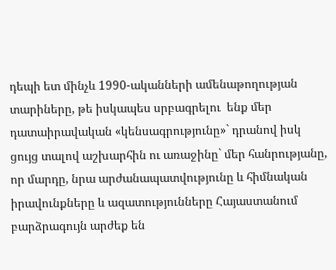դեպի ետ մինչև 1990-ականների ամենաթողության տարիները, թե իսկապես սրբագրելու  ենք մեր դատաիրավական «կենսագրությունը»` դրանով իսկ ցույց տալով աշխարհին ու առաջինը` մեր հանրությանը, որ մարդը, նրա արժանապատվությունը և հիմնական իրավունքները և ազատությունները Հայաստանում բարձրագույն արժեք են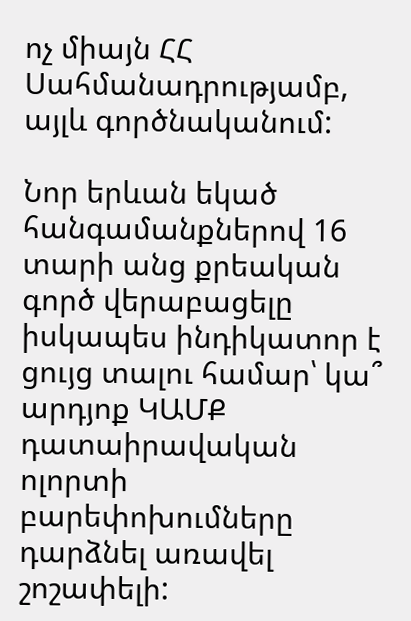ոչ միայն ՀՀ Սահմանադրությամբ, այլև գործնականում:

Նոր երևան եկած հանգամանքներով 16 տարի անց քրեական գործ վերաբացելը իսկապես ինդիկատոր է ցույց տալու համար՝ կա՞ արդյոք ԿԱՄՔ դատաիրավական ոլորտի բարեփոխումները դարձնել առավել շոշափելի: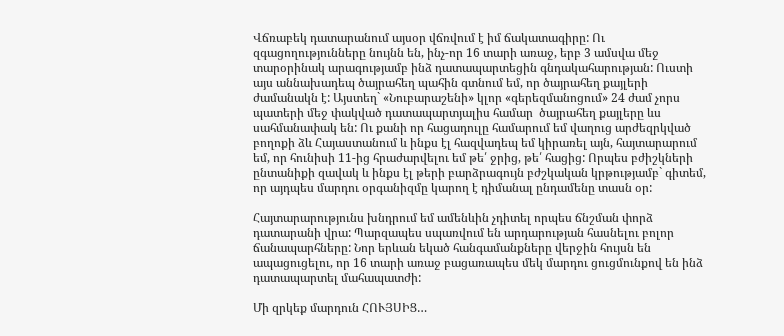Վճռաբեկ դատարանում այսօր վճռվում է իմ ճակատագիրը: Ու զգացողությունները նույնն են, ինչ-որ 16 տարի առաջ, երբ 3 ամսվա մեջ տարօրինակ արագությամբ ինձ դատապարտեցին գնդակահարության: Ուստի այս աննախադեպ ծայրահեղ պահին գտնում եմ, որ ծայրահեղ քայլերի ժամանակն է: Այստեղ` «Նուբարաշենի» կլոր «գերեզմանոցում» 24 ժամ չորս պատերի մեջ փակված դատապարտյալիս համար  ծայրահեղ քայլերը ևս սահմանափակ են: Ու քանի որ հացադուլը համարում եմ վաղուց արժեզրկված բողոքի ձև Հայաստանում և ինքս էլ հազվադեպ եմ կիրառել այն, հայտարարում եմ, որ հունիսի 11-ից հրաժարվելու եմ թե՛ ջրից, թե՛ հացից: Որպես բժիշկների ընտանիքի զավակ և ինքս էլ թերի բարձրագույն բժշկական կրթությամբ` գիտեմ, որ այդպես մարդու օրգանիզմը կարող է դիմանալ ընդամենը տասն օր:

Հայտարարությունս խնդրում եմ ամենևին չդիտել որպես ճնշման փորձ դատարանի վրա: Պարզապես սպառվում են արդարության հասնելու բոլոր ճանապարհները: Նոր երևան եկած հանգամանքները վերջին հույսն են ապացուցելու, որ 16 տարի առաջ բացառապես մեկ մարդու ցուցմունքով են ինձ դատապարտել մահապատժի:

Մի զրկեք մարդուն ՀՈՒՅՍԻՑ…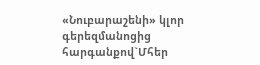«Նուբարաշենի» կլոր գերեզմանոցից
հարգանքով`Մհեր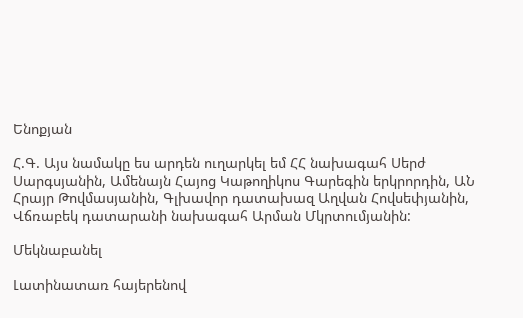Ենոքյան

Հ.Գ. Այս նամակը ես արդեն ուղարկել եմ ՀՀ նախագահ Սերժ Սարգսյանին, Ամենայն Հայոց Կաթողիկոս Գարեգին երկրորդին, ԱՆ Հրայր Թովմասյանին, Գլխավոր դատախազ Աղվան Հովսեփյանին, Վճռաբեկ դատարանի նախագահ Արման Մկրտումյանին:

Մեկնաբանել

Լատինատառ հայերենով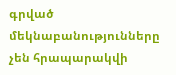գրված մեկնաբանությունները չեն հրապարակվի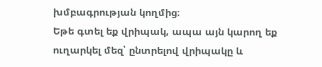խմբագրության կողմից։
Եթե գտել եք վրիպակ, ապա այն կարող եք ուղարկել մեզ՝ ընտրելով վրիպակը և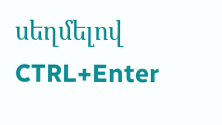սեղմելով CTRL+Enter